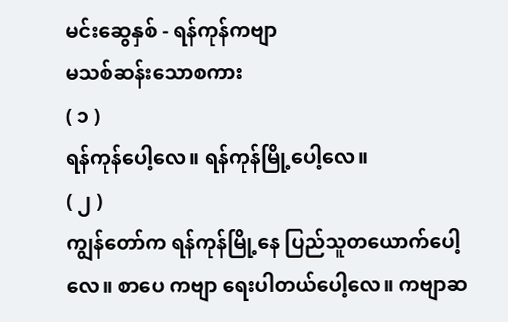မင်းဆွေနှစ် - ရန်ကုန်ကဗျာ
မသစ်ဆန်းသောစကား
( ၁ )
ရန်ကုန်ပေါ့လေ။ ရန်ကုန်မြို့ပေါ့လေ။
( ၂ )
ကျွန်တော်က ရန်ကုန်မြို့နေ ပြည်သူတယောက်ပေါ့လေ။ စာပေ ကဗျာ ရေးပါတယ်ပေါ့လေ။ ကဗျာဆ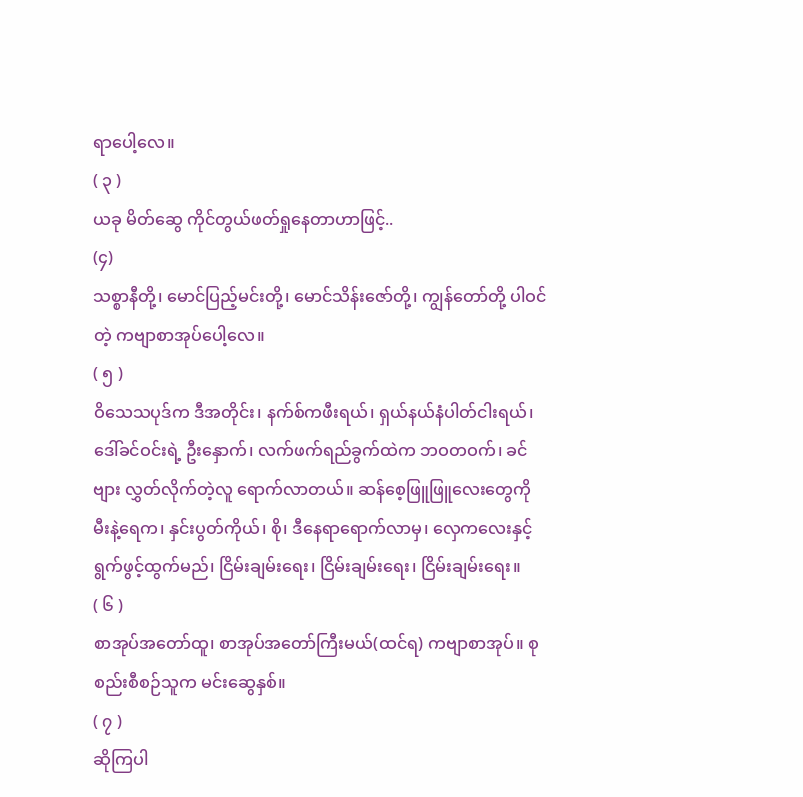ရာပေါ့လေ။
( ၃ )
ယခု မိတ်ဆွေ ကိုင်တွယ်ဖတ်ရှုနေတာဟာဖြင့်..
(၄)
သစ္စာနီတို့၊ မောင်ပြည့်မင်းတို့၊ မောင်သိန်းဇော်တို့၊ ကျွန်တော်တို့ ပါဝင်တဲ့ ကဗျာစာအုပ်ပေါ့လေ။
( ၅ )
ဝိသေသပုဒ်က ဒီအတိုင်း၊ နက်စ်ကဖီးရယ်၊ ရှယ်နယ်နံပါတ်ငါးရယ်၊ ဒေါ်ခင်ဝင်းရဲ့ ဦးနှောက်၊ လက်ဖက်ရည်ခွက်ထဲက ဘဝတဝက်၊ ခင်ဗျား လွှတ်လိုက်တဲ့လူ ရောက်လာတယ်။ ဆန်စေ့ဖြူဖြူလေးတွေကို မီးနဲ့ရေက၊ နှင်းပွတ်ကိုယ်၊ စို၊ ဒီနေရာရောက်လာမှ၊ လှေကလေးနှင့် ရွက်ဖွင့်ထွက်မည်၊ ငြိမ်းချမ်းရေး၊ ငြိမ်းချမ်းရေး၊ ငြိမ်းချမ်းရေး။
( ၆ )
စာအုပ်အတော်ထူ၊ စာအုပ်အတော်ကြီးမယ်(ထင်ရ) ကဗျာစာအုပ်။ စုစည်းစီစဉ်သူက မင်းဆွေနှစ်။
( ၇ )
ဆိုကြပါ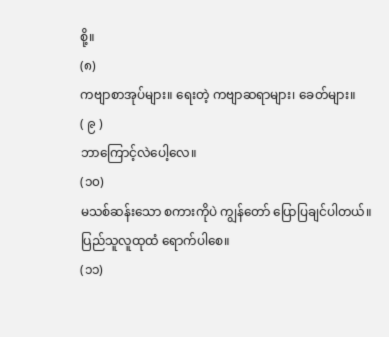စို့။
(၈)
ကဗျာစာအုပ်များ။ ရေးတဲ့ ကဗျာဆရာများ၊ ခေတ်များ။
( ၉ )
ဘာကြောင့်လဲပေါ့လေ။
(၁၀)
မသစ်ဆန်းသော စကားကိုပဲ ကျွန်တော် ပြောပြချင်ပါတယ်။
ပြည်သူလူထုထံ ရောက်ပါစေ။
(၁၁)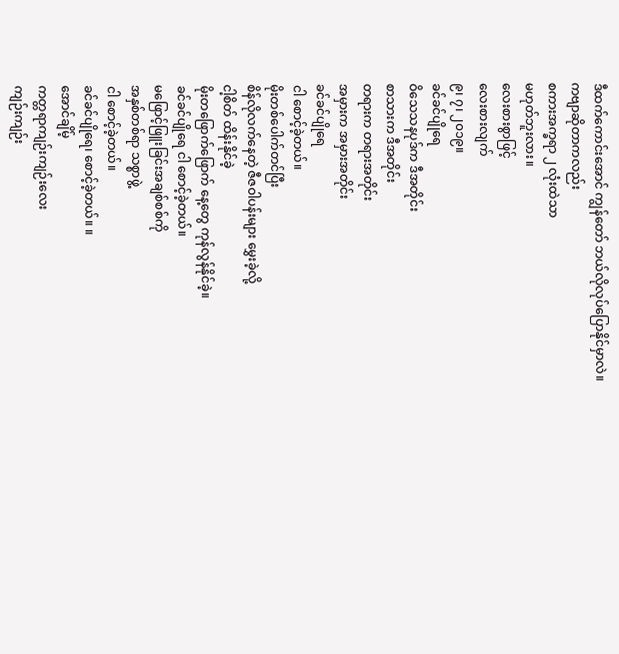ဒီထက်ကောင်းအောင် ကျွန်တော် ဘယ်လိုလုပ်ပြောနိုင်မှာလဲ။
ကဗျာဆိုတာကလည်း
စကားအက္ခရာ ၂ လုံးထဲသာ
မဟုတ်ဘူးလား။
လေးစားစွာဖြင့်
လေးစားလျက်
၉၊ ၇၊ ၂၀၁၉။
ခင်ခင်ပျိုရေ
ဝိသေသနပုဒ်က ဒီအတိုင်း
စာသားက ဒီအတိုင်း
တရားက တရားအတိုင်း
အမှားက အမှားအတိုင်း
ခင်ခင်ပျိုရေ
ငါ စောင့်ခဲ့တယ်။
မိုးတစ်ပေါက်တင်ပြီး
စိန်လိုလက်နေတဲ့ ဇီဇဝါပန်းများ မွှေးခဲ့လို့
ငါ့စိတ် ထိန်းနိုင်ခဲ့
မိုးတဖြောက်ဖြောက် နေ့တွေ ကုန်လွန်နိုင်ခဲ့။
ခင်ခင်ပျိုရေ ငါ စောင့်ခဲ့တယ်။
မဖြောင့်ဖြူးခြင်းအချစ်စစ်ကို
အနှစ်တစ်ရာ သစ္စာဖွဲ့
ငါ စောင့်ခဲ့တယ်။
ခင်ခင်ပျိုရေ၊ စောင့်ခဲ့တယ်။ ။
အောင်ချိမ့်
ကတ္တရာကျဉ်းကျဉ်းလေး
ကျဉ်းကျဉ်း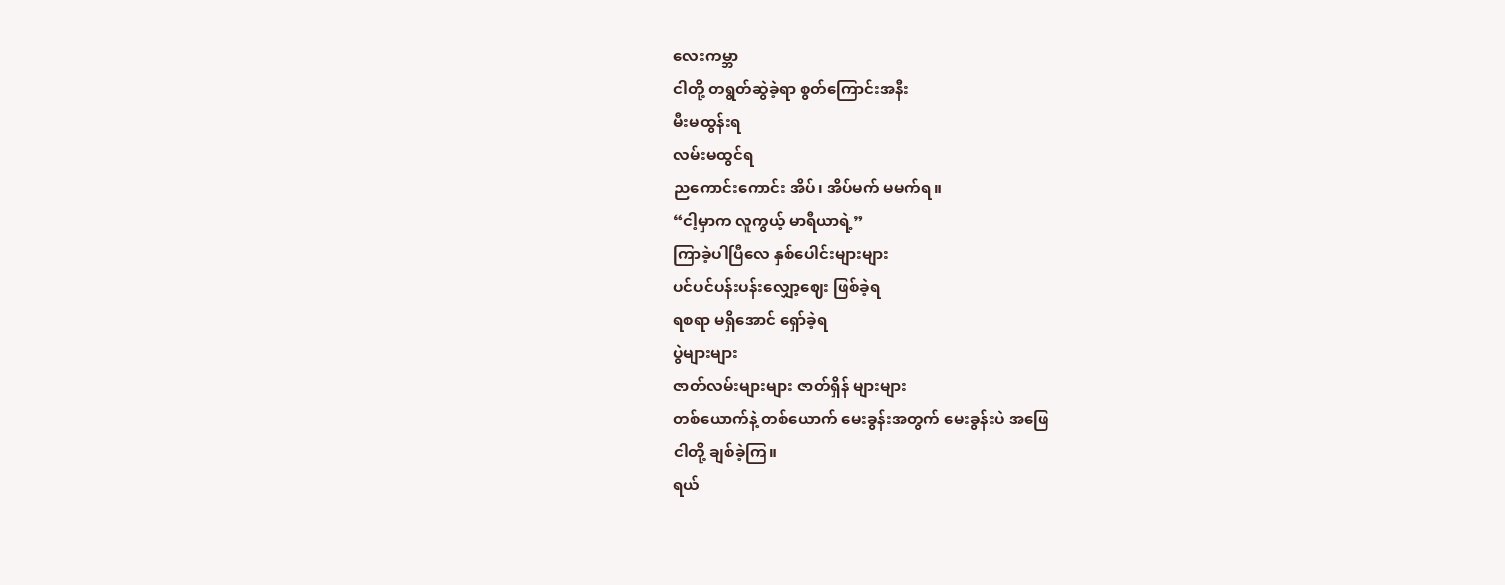လေးကမ္ဘာ
ငါတို့ တရွတ်ဆွဲခဲ့ရာ စွတ်ကြောင်းအနီး
မီးမထွန်းရ
လမ်းမထွင်ရ
ညကောင်းကောင်း အိပ်၊ အိပ်မက် မမက်ရ။
“ငါ့မှာက လူကွယ့် မာရီယာရဲ့”
ကြာခဲ့ပါပြီလေ နှစ်ပေါင်းများများ
ပင်ပင်ပန်းပန်းလျှော့ဈေး ဖြစ်ခဲ့ရ
ရစရာ မရှိအောင် ရှော်ခဲ့ရ
ပွဲများများ
ဇာတ်လမ်းများများ ဇာတ်ရှိန် များများ
တစ်ယောက်နဲ့ တစ်ယောက် မေးခွန်းအတွက် မေးခွန်းပဲ အဖြေ
ငါတို့ ချစ်ခဲ့ကြ။
ရယ်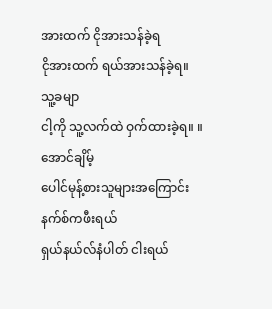အားထက် ငိုအားသန်ခဲ့ရ
ငိုအားထက် ရယ်အားသန်ခဲ့ရ။
သူ့ခမျာ
ငါ့ကို သူ့လက်ထဲ ဝှက်ထားခဲ့ရ။ ။
အောင်ချိမ့်
ပေါင်မုန့်စားသူများအကြောင်း
နက်စ်ကဖီးရယ်
ရှယ်နယ်လ်နံပါတ် ငါးရယ်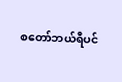စတော်ဘယ်ရီပင်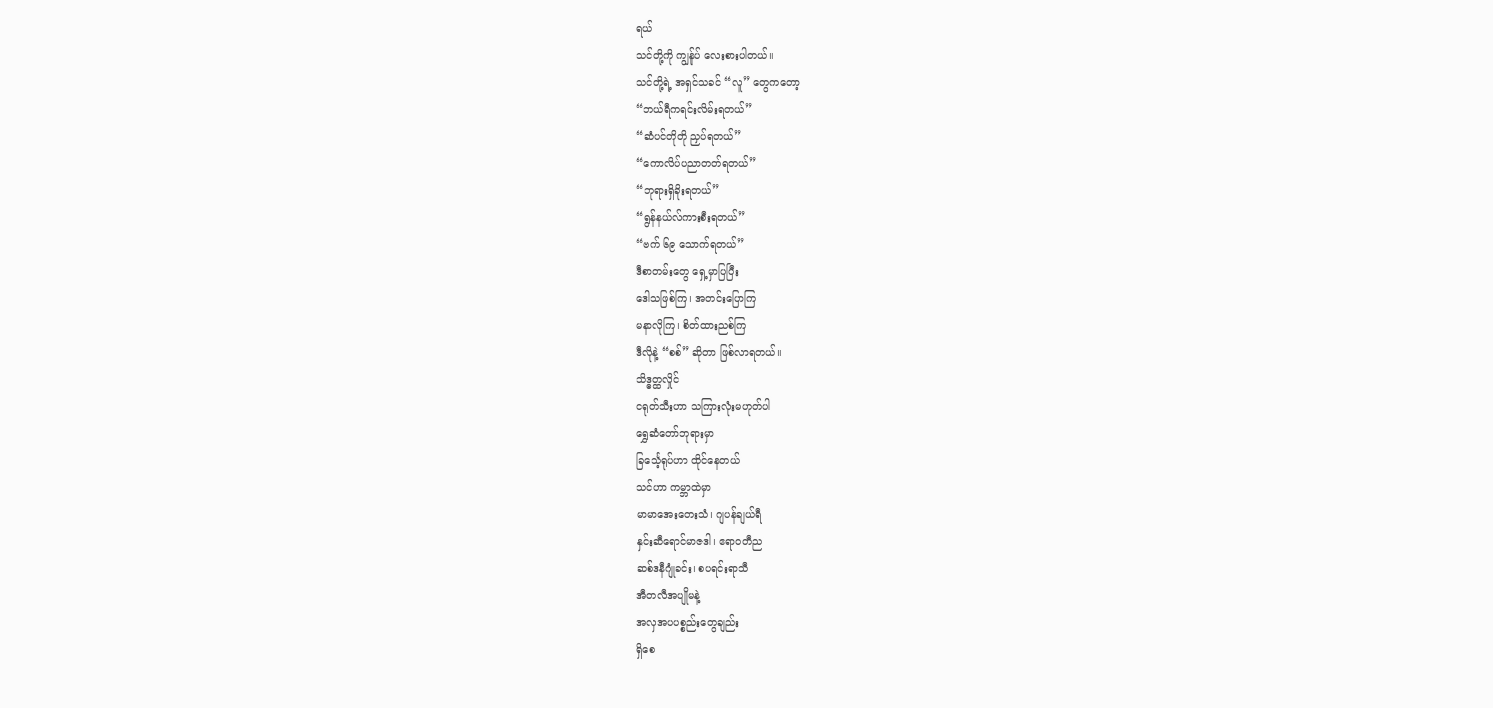ရယ်
သင်တို့ကို ကျွန်ုပ် လေးစားပါတယ်။
သင်တို့ရဲ့ အရှင်သခင် “လူ” တွေကတော့
“ဘယ်ရီကရင်းလိမ်းရတယ်”
“ဆံပင်တိုတို ညှပ်ရတယ်”
“ကောလိပ်ပညာတတ်ရတယ်”
“ဘုရားရှိခိုးရတယ်”
“ရွန်နယ်လ်ကားစီးရတယ်”
“ဗက် ၆၉ သောက်ရတယ်”
ဒီစာတမ်းတွေ ရှေ့မှာပြပြီး
ဒေါသဖြစ်ကြ၊ အတင်းပြောကြ
မနာလိုကြ၊ စိတ်ထားညစ်ကြ
ဒီလိုနဲ့ “စစ်” ဆိုတာ ဖြစ်လာရတယ်။
သိဒ္ဓတ္ထလှိုင်
ငရုတ်သီးဟာ သကြားလုံးမဟုတ်ပါ
ရွှေဆံတော်ဘုရားမှာ
ခြင်္သေ့ရုပ်ဟာ ထိုင်နေတယ်
သင်ဟာ ကမ္ဘာထဲမှာ
မာမာအေးတေးသံ၊ ဂျပန်ချယ်ရီ
နှင်းဆီရောင်မာဇဒါ၊ ဧရာဝတီည
ဆစ်ဒနီဂျုံခင်း၊ စပရင်းရာသီ
အီတလီအပျိုမနဲ့
အလှအပပစ္စည်းတွေချည်း
ရှိစေ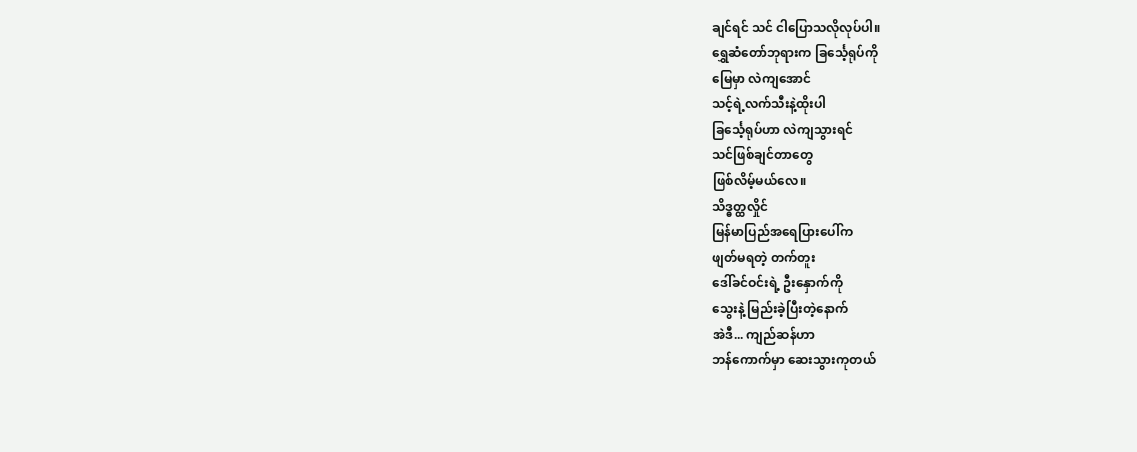ချင်ရင် သင် ငါပြောသလိုလုပ်ပါ။
ရွှေဆံတော်ဘုရားက ခြင်္သေ့ရုပ်ကို
မြေမှာ လဲကျအောင်
သင့်ရဲ့လက်သီးနဲ့ထိုးပါ
ခြင်္သေ့ရုပ်ဟာ လဲကျသွားရင်
သင်ဖြစ်ချင်တာတွေ
ဖြစ်လိမ့်မယ်လေ။
သိဒ္ဓတ္ထလှိုင်
မြန်မာပြည်အရေပြားပေါ်က
ဖျတ်မရတဲ့ တက်တူး
ဒေါ်ခင်ဝင်းရဲ့ ဦးနှောက်ကို
သွေးနဲ့ မြည်းခဲ့ပြီးတဲ့နောက်
အဲဒီ... ကျည်ဆန်ဟာ
ဘန်ကောက်မှာ ဆေးသွားကုတယ်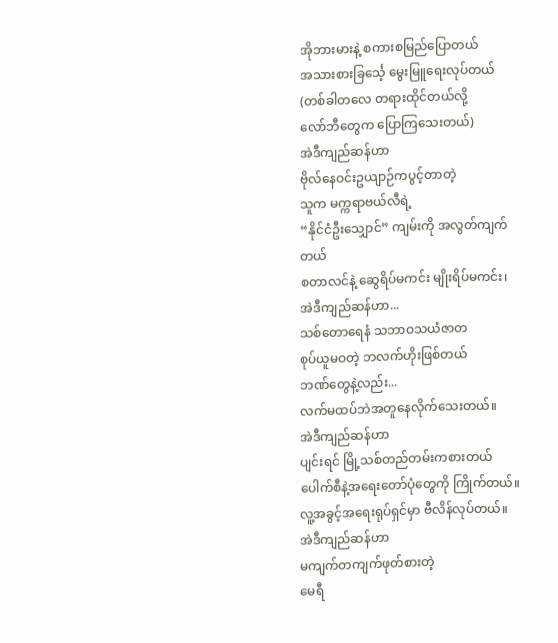အိုဘားမားနဲ့ စကားစမြည်ပြောတယ်
အသားစားခြင်္သေ့ မွေးမြူရေးလုပ်တယ်
(တစ်ခါတလေ တရားထိုင်တယ်လို့
လော်ဘီတွေက ပြောကြသေးတယ်)
အဲဒီကျည်ဆန်ဟာ
ဗိုလ်နေဝင်းဥယျာဉ်ကပွင့်တာတဲ့
သူက မက္ကရာဗယ်လီရဲ့
“နိုင်ငံဦးသျှောင်” ကျမ်းကို အလွတ်ကျက်တယ်
စတာလင်နဲ့ ဆွေရိပ်မကင်း မျိုးရိပ်မကင်း၊
အဲဒီကျည်ဆန်ဟာ...
သစ်တောရေနံ သဘာဝသယံဇာတ
စုပ်ယူမဝတဲ့ ဘလက်ဟိုးဖြစ်တယ်
ဘဏ်တွေနဲ့လည်း...
လက်မထပ်ဘဲအတူနေလိုက်သေးတယ်။
အဲဒီကျည်ဆန်ဟာ
ပျင်းရင် မြို့သစ်တည်တမ်းကစားတယ်
ပေါက်စီနဲ့အရေးတော်ပုံတွေကို ကြိုက်တယ်။
လူ့အခွင့်အရေးရုပ်ရှင်မှာ ဗီလိန်လုပ်တယ်။
အဲဒီကျည်ဆန်ဟာ
မကျက်တကျက်ဖုတ်စားတဲ့
မေရီ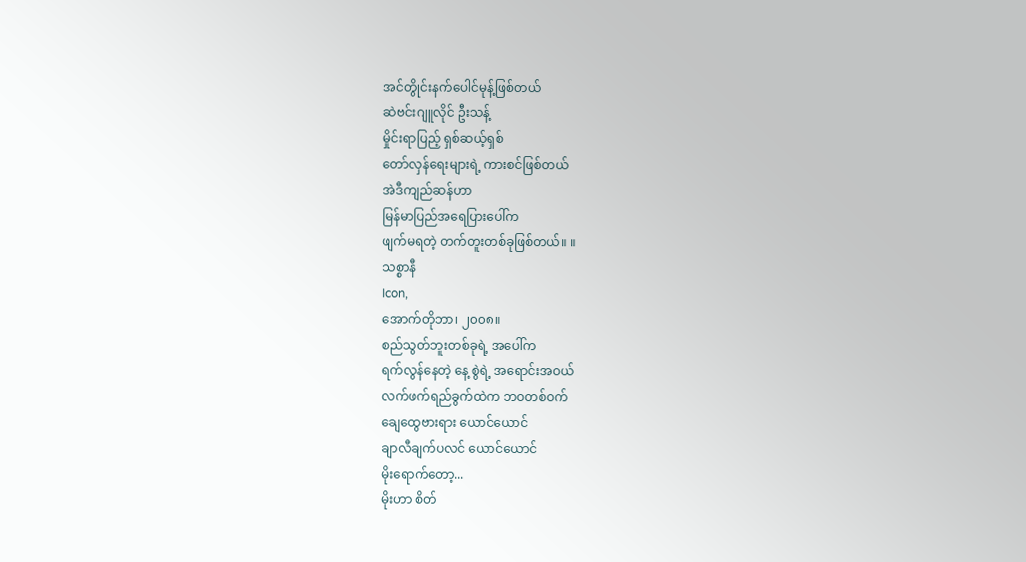အင်တွိုင်းနက်ပေါင်မုန့်ဖြစ်တယ်
ဆဲဗင်းဂျူလိုင် ဦးသန့်
မှိုင်းရာပြည့် ရှစ်ဆယ့်ရှစ်
တော်လှန်ရေးများရဲ့ ကားစင်ဖြစ်တယ်
အဲဒီကျည်ဆန်ဟာ
မြန်မာပြည်အရေပြားပေါ်က
ဖျက်မရတဲ့ တက်တူးတစ်ခုဖြစ်တယ်။ ။
သစ္စာနီ
Icon,
အောက်တိုဘာ၊ ၂၀၀၈။
စည်သွတ်ဘူးတစ်ခုရဲ့ အပေါ်က
ရက်လွန်နေတဲ့ နေ့ စွဲရဲ့ အရောင်းအဝယ်
လက်ဖက်ရည်ခွက်ထဲက ဘဝတစ်ဝက်
ချေထွေဗားရား ယောင်ယောင်
ချာလီချက်ပလင် ယောင်ယောင်
မိုးရောက်တော့...
မိုးဟာ စိတ်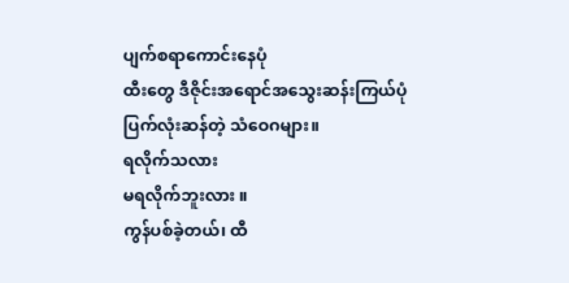ပျက်စရာကောင်းနေပုံ
ထီးတွေ ဒီဇိုင်းအရောင်အသွေးဆန်းကြယ်ပုံ
ပြက်လုံးဆန်တဲ့ သံဝေဂများ။
ရလိုက်သလား
မရလိုက်ဘူးလား ။
ကွန်ပစ်ခဲ့တယ်၊ ထီ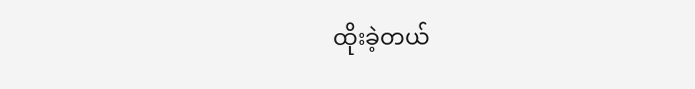ထိုးခဲ့တယ်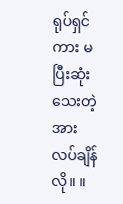ရုပ်ရှင်ကား မပြီးဆုံးသေးတဲ့
အားလပ်ချိန်လို။ ။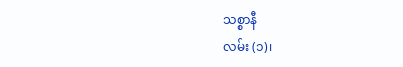သစ္စာနီ
လမ်း (၁)၊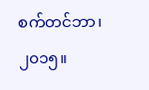စက်တင်ဘာ၊ ၂၀၁၅။